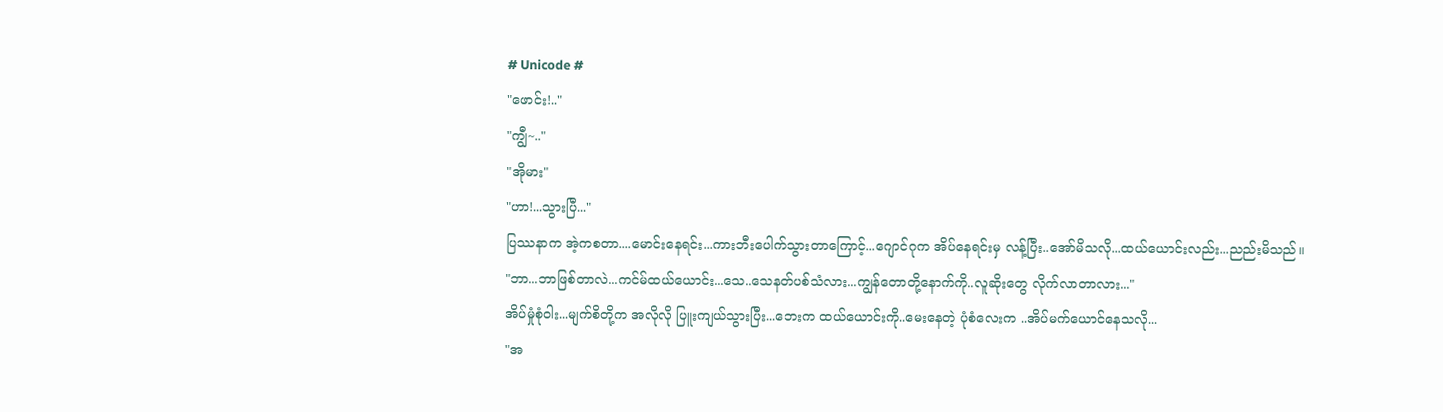# Unicode #
"ဖောင်း!.."
"ကျွီ~.."
"အိုမား"
"ဟာ!...သွားပြီ..."
ပြဿနာက အဲ့ကစတာ....မောင်းနေရင်း...ကားဘီးပေါက်သွားတာကြောင့်...ဂျောင်ဂုက အိပ်နေရင်းမှ လန့်ပြီး..အော်မိသလို...ထယ်ယောင်းလည်း...ညည်းမိသည်။
"ဘာ...ဘာဖြစ်တာလဲ...ကင်မ်ထယ်ယောင်း...သေ..သေနတ်ပစ်သံလား...ကျွန်တောတို့နောက်ကို..လူဆိုးတွေ လိုက်လာတာလား..."
အိပ်မှုံစုံဝါး...မျက်စိတို့က အလိုလို ပြူးကျယ်သွားပြီး...ဘေးက ထယ်ယောင်းကို..မေးနေတဲ့ ပုံစံလေးက ..အိပ်မက်ယောင်နေသလို...
"အ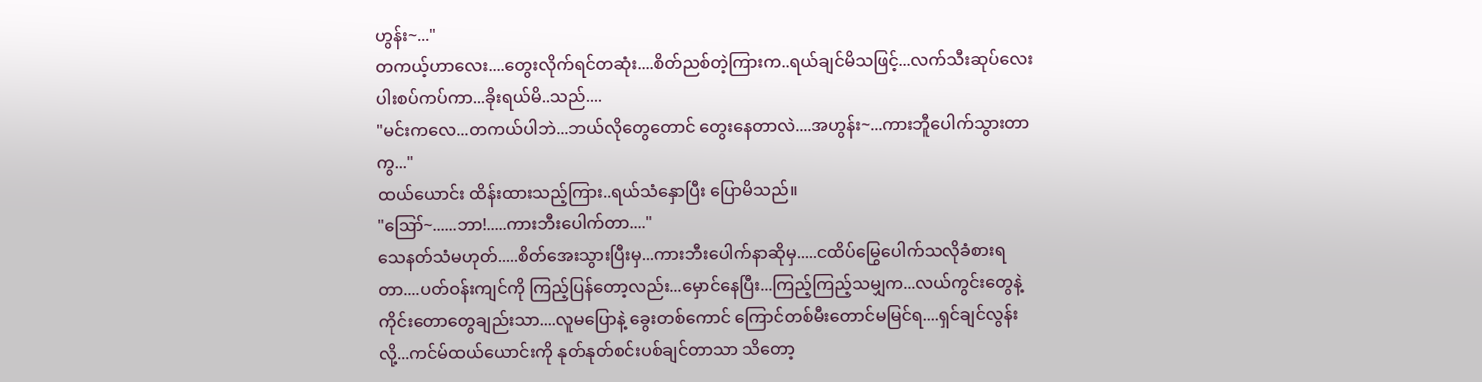ဟွန်း~..."
တကယ့်ဟာလေး....တွေးလိုက်ရင်တဆုံး....စိတ်ညစ်တဲ့ကြားက..ရယ်ချင်မိသဖြင့်...လက်သီးဆုပ်လေး ပါးစပ်ကပ်ကာ...ခိုးရယ်မိ..သည်....
"မင်းကလေ...တကယ်ပါဘဲ...ဘယ်လိုတွေတောင် တွေးနေတာလဲ....အဟွန်း~...ကားဘီူပေါက်သွားတာကွ..."
ထယ်ယောင်း ထိန်းထားသည့်ကြား..ရယ်သံနှောပြီး ပြောမိသည်။
"ဪ~......ဘာ!.....ကားဘီးပေါက်တာ...."
သေနတ်သံမဟုတ်.....စိတ်အေးသွားပြီးမှ...ကားဘီးပေါက်နာဆိုမှ.....ငထိပ်မြွေပေါက်သလိုခံစားရတာ....ပတ်ဝန်းကျင်ကို ကြည့်ပြန်တော့လည်း...မှောင်နေပြီး...ကြည့်ကြည့်သမျှက...လယ်ကွင်းတွေနဲ့ ကိုင်းတောတွေချည်းသာ....လူမပြောနဲ့ ခွေးတစ်ကောင် ကြောင်တစ်မီးတောင်မမြင်ရ....ရှင်ချင်လွန်းလို့...ကင်မ်ထယ်ယောင်းကို နုတ်နုတ်စင်းပစ်ချင်တာသာ သိတော့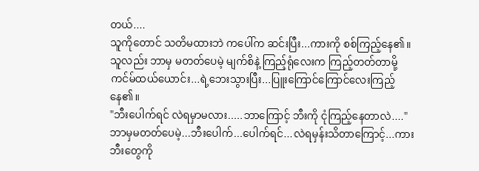တယ်....
သူကိုတောင် သတိမထားဘဲ ကပေါ်က ဆင်းပြီး...ကားကို စစ်ကြည့်နေ၏။သူလည်း ဘာမှ မတတ်ပေမဲ့ မျက်စိနဲ့ ကြည့်ရုံလေးက ကြည့်တတ်တာမို့ ကင်မ်ထယ်ယောင်း...ရဲ့ဘေးသွားပြီး...ပြူးကြောင်ကြောင်လေးကြည့်နေ၏။
"ဘီးပေါက်ရင် လဲရမှာမလား.....ဘာကြောင့် ဘီးကို ငုံကြည့်နေတာလဲ...."
ဘာမှမတတ်ပေမဲ့...ဘီးပေါက်...ပေါက်ရင်...လဲရမှန်းသိတာကြောင့်...ကားဘီးတွေကို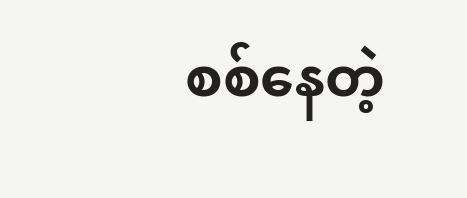စစ်နေတဲ့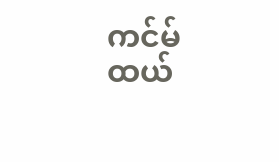ကင်မ်ထယ်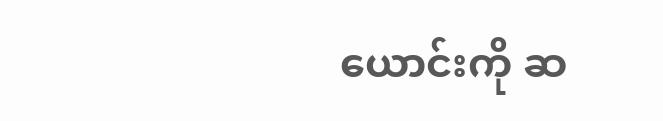ယောင်းကို ဆ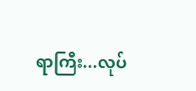ရာကြီး...လုပ်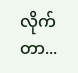လိုက်တာ...